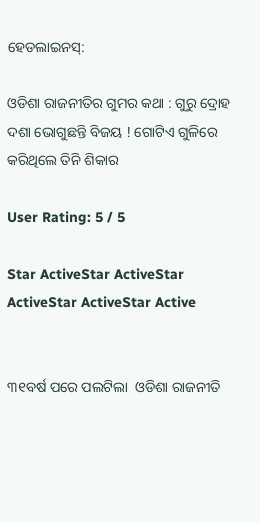ହେଡଲାଇନସ୍:

ଓଡିଶା ରାଜନୀତିର ଗୁମର କଥା : ଗୁରୁ ଦ୍ରୋହ ଦଶା ଭୋଗୁଛନ୍ତି ବିଜୟ ! ଗୋଟିଏ ଗୁଳିରେ କରିଥିଲେ ତିନି ଶିକାର

User Rating: 5 / 5

Star ActiveStar ActiveStar ActiveStar ActiveStar Active


୩୧ବର୍ଷ ପରେ ପଲଟିଲା  ଓଡିଶା ରାଜନୀତି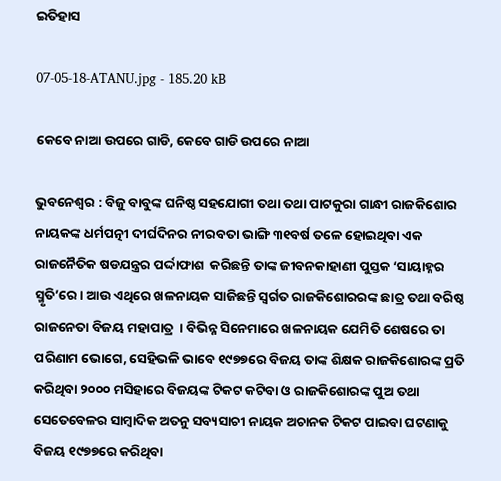ଇତିହାସ

07-05-18-ATANU.jpg - 185.20 kB

କେବେ ନାଆ ଉପରେ ଗାଡି, କେବେ ଗାଡି ଉପରେ ନାଆ

ଭୁବନେଶ୍ୱର : ବିଜୁ ବାବୁଙ୍କ ଘନିଷ୍ଠ ସହଯୋଗୀ ତଥା ତଥା ପାଟକୁରା ଗାନ୍ଧୀ ରାଜକିଶୋର ନାୟକଙ୍କ ଧର୍ମପତ୍ନୀ ଦୀର୍ଘଦିନର ନୀରବତା ଭାଙ୍ଗି ୩୧ବର୍ଷ ତଳେ ହୋଇଥିବା ଏକ ରାଜନୈତିକ ଷଡଯନ୍ତ୍ରର ପର୍ଦ୍ଦାଫାଶ  କରିଛନ୍ତି ତାଙ୍କ ଜୀବନକାହାଣୀ ପୁସ୍ତକ ‘ସାୟାହ୍ନର ସ୍ମୃତି’ରେ । ଆଉ ଏଥିରେ ଖଳନାୟକ ସାଜିଛନ୍ତି ସ୍ୱର୍ଗତ ରାଜକିଶୋରରଙ୍କ ଛାତ୍ର ତଥା ବରିଷ୍ଠ ରାଜନେତା ବିଜୟ ମହାପାତ୍ର  । ବିଭିନ୍ନ ସିନେମାରେ ଖଳନାୟକ ଯେମିତି ଶେଷରେ ତା ପରିଣାମ ଭୋଗେ, ସେହିଭଳି ଭାବେ ୧୯୭୭ରେ ବିଜୟ ତାଙ୍କ ଶିକ୍ଷକ ରାଜକିଶୋରଙ୍କ ପ୍ରତି କରିଥିବା ୨୦୦୦ ମସିହାରେ ବିଜୟଙ୍କ ଟିକଟ କଟିବା ଓ ରାଜକିଶୋରଙ୍କ ପୁଅ ତଥା ସେତେବେଳର ସାମ୍ବାଦିକ ଅତନୁ ସବ୍ୟସାଚୀ ନାୟକ ଅଚାନକ ଟିକଟ ପାଇବା ଘଟଣାକୁ  ବିଜୟ ୧୯୭୭ରେ କରିଥିବା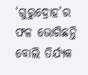‘ଗୁରୁଦ୍ରୋହ’ର ଫଳ ଭୋଗିଛନ୍ତି  ବୋଲି ତିର୍ଯ୍ୟକ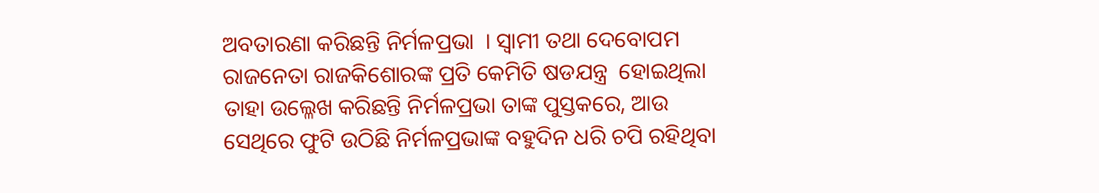ଅବତାରଣା କରିଛନ୍ତି ନିର୍ମଳପ୍ରଭା  । ସ୍ୱାମୀ ତଥା ଦେବୋପମ ରାଜନେତା ରାଜକିଶୋରଙ୍କ ପ୍ରତି କେମିତି ଷଡଯନ୍ତ୍ର  ହୋଇଥିଲା ତାହା ଉଲ୍ଳେଖ କରିଛନ୍ତି ନିର୍ମଳପ୍ରଭା ତାଙ୍କ ପୁସ୍ତକରେ, ଆଉ ସେଥିରେ ଫୁଟି ଉଠିଛି ନିର୍ମଳପ୍ରଭାଙ୍କ ବହୁଦିନ ଧରି ଚପି ରହିଥିବା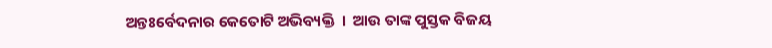ଅନ୍ତଃର୍ବେଦନାର କେତୋଟି ଅଭିବ୍ୟକ୍ତି  ।  ଆଉ ତାଙ୍କ ପୁସ୍ତକ ବିଜୟ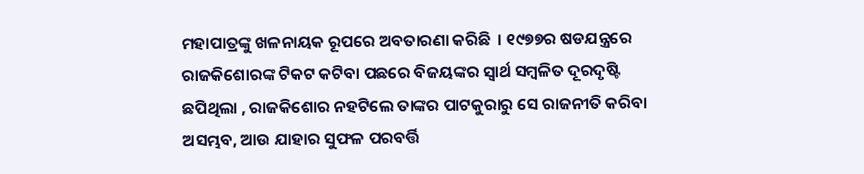ମହାପାତ୍ରଙ୍କୁ ଖଳନାୟକ ରୂପରେ ଅବତାରଣା କରିଛି  । ୧୯୭୭ର ଷଡଯନ୍ତ୍ରରେ ରାଜକିଶୋରଙ୍କ ଟିକଟ କଟିବା ପଛରେ ବିଜୟଙ୍କର ସ୍ୱାର୍ଥ ସମ୍ବଳିତ ଦୂରଦୃଷ୍ଟି ଛପିଥିଲା , ରାଜକିଶୋର ନହଟିଲେ ତାଙ୍କର ପାଟକୁରାରୁ ସେ ରାଜନୀତି କରିବା ଅସମ୍ଭବ, ଆଉ ଯାହାର ସୁଫଳ ପରବର୍ତ୍ତି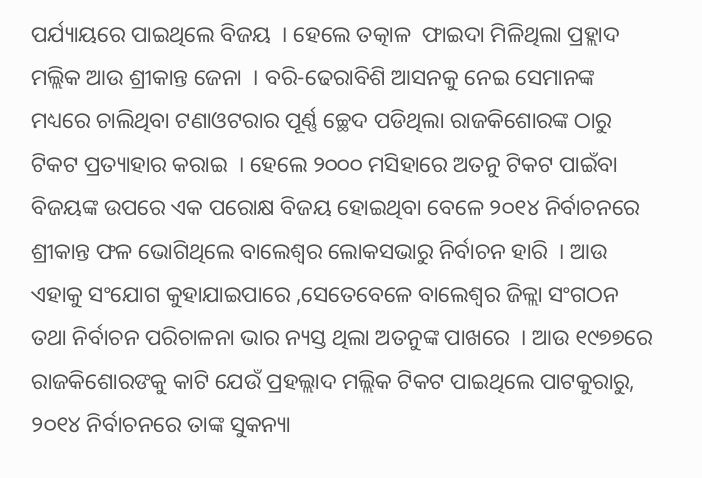ପର୍ଯ୍ୟାୟରେ ପାଇଥିଲେ ବିଜୟ  । ହେଲେ ତତ୍କାଳ  ଫାଇଦା ମିଳିଥିଲା ପ୍ରହ୍ଲାଦ ମଲ୍ଲିକ ଆଉ ଶ୍ରୀକାନ୍ତ ଜେନା  । ବରି-ଢେରାବିଶି ଆସନକୁ ନେଇ ସେମାନଙ୍କ ମଧ୍ୟରେ ଚାଲିଥିବା ଟଣାଓଟରାର ପୂର୍ଣ୍ଣ ଚ୍ଛେଦ ପଡିଥିଲା ରାଜକିଶୋରଙ୍କ ଠାରୁ ଟିକଟ ପ୍ରତ୍ୟାହାର କରାଇ  । ହେଲେ ୨୦୦୦ ମସିହାରେ ଅତନୁ ଟିକଟ ପାଇଁବା ବିଜୟଙ୍କ ଉପରେ ଏକ ପରୋକ୍ଷ ବିଜୟ ହୋଇଥିବା ବେଳେ ୨୦୧୪ ନିର୍ବାଚନରେ ଶ୍ରୀକାନ୍ତ ଫଳ ଭୋଗିଥିଲେ ବାଲେଶ୍ୱର ଲୋକସଭାରୁ ନିର୍ବାଚନ ହାରି  । ଆଉ ଏହାକୁ ସଂଯୋଗ କୁହାଯାଇପାରେ ,ସେତେବେଳେ ବାଲେଶ୍ୱର ଜିଳ୍ଲା ସଂଗଠନ ତଥା ନିର୍ବାଚନ ପରିଚାଳନା ଭାର ନ୍ୟସ୍ତ ଥିଲା ଅତନୁଙ୍କ ପାଖରେ  । ଆଉ ୧୯୭୭ରେ ରାଜକିଶୋରଙକୁ କାଟି ଯେଉଁ ପ୍ରହଲ୍ଲାଦ ମଲ୍ଲିକ ଟିକଟ ପାଇଥିଲେ ପାଟକୁରାରୁ, ୨୦୧୪ ନିର୍ବାଚନରେ ତାଙ୍କ ସୁକନ୍ୟା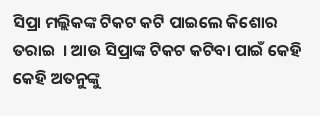ସିପ୍ରା ମଲ୍ଲିକଙ୍କ ଟିକଟ କଟି ପାଇଲେ କିଶୋର ତରାଇ  । ଆଉ ସିପ୍ରାଙ୍କ ଟିକଟ କଟିବା ପାଇଁ କେହି କେହି ଅତନୁଙ୍କୁ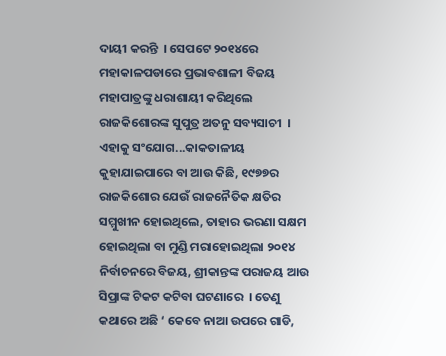ଦାୟୀ କରନ୍ତି  । ସେପଟେ ୨୦୧୪ରେ ମହାକାଳପଡାରେ ପ୍ରଭାବଶାଳୀ ବିଜୟ ମହାପାତ୍ରଙ୍କୁ ଧରାଶାୟୀ କରିଥିଲେ ରାଜକିଶୋରଙ୍କ ସୁପୁତ୍ର ଅତନୁ ସବ୍ୟସାଚୀ  । ଏହାକୁ ସଂଯୋଗ...କାକତାଳୀୟ କୁହାଯାଇପାରେ ବା ଆଉ କିଛି, ୧୯୭୭ର ରାଜକିଶୋର ଯେଉଁ ରାଜନୈତିକ କ୍ଷତିର ସମ୍ମୁଖୀନ ହୋଇଥିଲେ, ତାହାର ଭରଣା ସକ୍ଷମ ହୋଇଥିଲା ବା ମୁଣ୍ଡି ମରାହୋଇଥିଲା ୨୦୧୪ ନିର୍ବାଚନରେ ବିଜୟ, ଶ୍ରୀକାନ୍ତଙ୍କ ପରାଜୟ ଆଉ ସିପ୍ରାଙ୍କ ଟିକଟ କଟିବା ଘଟଣାରେ  । ତେଣୁ କଥାରେ ଅଛି ‘ କେବେ ନାଆ ଉପରେ ଗାଡି,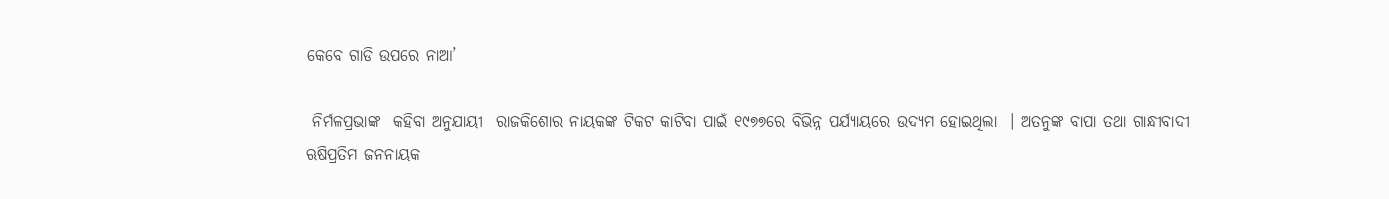କେବେ ଗାଡି ଉପରେ ନାଆ’

 ନିର୍ମଳପ୍ରଭାଙ୍କ  କହିବା ଅନୁଯାୟୀ  ରାଜକିଶୋର ନାୟକଙ୍କ ଟିକଟ କାଟିବା ପାଇଁ ୧୯୭୭ରେ ବିଭିନ୍ନ ପର୍ଯ୍ୟାୟରେ ଉଦ୍ୟମ ହୋଇଥିଲା  । ଅତନୁଙ୍କ ବାପା ତଥା ଗାନ୍ଧୀବାଦୀ ଋଷିପ୍ରତିମ ଜନନାୟକ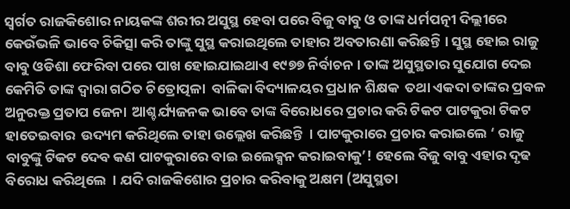ସ୍ୱର୍ଗତ ରାଜକିଶୋର ନାୟକଙ୍କ ଶରୀର ଅସୁସ୍ଥ ହେବା ପରେ ବିଜୁ ବାବୁ ଓ ତାଙ୍କ ଧର୍ମପତ୍ନୀ ଦିଲ୍ଲୀରେ କେଉଁଭଳି ଭାବେ ଚିକିତ୍ସା କରି ତାଙ୍କୁ ସୁସ୍ଥ କରାଇଥିଲେ ତାହାର ଅବତାରଣା କରିଛନ୍ତି । ସୁସ୍ଥ ହୋଇ ରାଜୁ ବାବୁ ଓଡିଶା ଫେରିବା ପରେ ପାଖ ହୋଇଯାଇଥାଏ ୧୯୭୭ ନିର୍ବାଚନ । ତାଙ୍କ ଅସୁସ୍ଥତାର ସୁଯୋଗ ଦେଇ କେମିତି ତାଙ୍କ ଦ୍ୱାରା ଗଠିତ ଚିତ୍ରୋତ୍ପଳା  ବାଳିକା ବିଦ୍ୟାଳୟର ପ୍ରଧାନ ଶିକ୍ଷକ  ତଥା ଏକଦା ତାଙ୍କର ପ୍ରବଳ ଅନୁରକ୍ତ ପ୍ରତାପ ଜେନା  ଆଶ୍ଚର୍ଯ୍ୟଜନକ ଭାବେ ତାଙ୍କ ବିରୋଧରେ ପ୍ରଚାର କରି ଟିକଟ ପାଟକୁରା ଟିକଟ ହାତେଇବାର  ଉଦ୍ୟମ କରିଥିଲେ ତାହା ଉଲ୍ଲେଖ କରିଛନ୍ତି  । ପାଟକୁରାରେ ପ୍ରଚାର କରାଇଲେ ‘ ରାଜୁ ବାବୁଙ୍କୁ ଟିକଟ ଦେବ କଣ ପାଟକୁରାରେ ବାଇ ଇଲେକ୍ସନ କରାଇବାକୁ’! ହେଲେ ବିଜୁ ବାବୁ ଏହାର ଦୃଢ ବିରୋଧ କରିଥିଲେ  । ଯଦି ରାଜକିଶୋର ପ୍ରଚାର କରିବାକୁ ଅକ୍ଷମ (ଅସୁସ୍ଥତା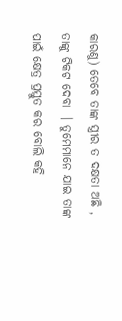କାରଣୁ) ତେବେ ତାଙ୍କ ସ୍ତ୍ରୀର ତ ଦକ୍ଷତା ଅଛି , ତାଙ୍କୁ ଟିକଟ ଦେବା  । ତୁମେମାନେ ଯାଇ ତାଙ୍କ ପାଇଁ କ୍ଷେତ୍ର ପ୍ରସ୍ତୁତ କର ବୋଲି କହି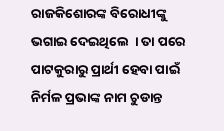ରାଜକିଶୋରଙ୍କ ବିରୋଧୀଙ୍କୁ ଭଗାଇ ଦେଇଥିଲେ  । ତା ପରେ ପାଟକୁରାରୁ ପ୍ରାର୍ଥୀ ହେବା ପାଇଁ ନିର୍ମଳ ପ୍ରଭାଙ୍କ ନାମ ଚୁଡାନ୍ତ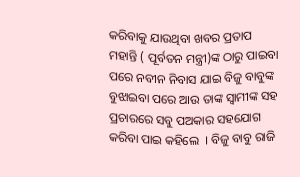କରିବାକୁ ଯାଉଥିବା ଖବର ପ୍ରତାପ ମହାନ୍ତି ( ପୂର୍ବତନ ମନ୍ତ୍ରୀ)ଙ୍କ ଠାରୁ ପାଇବା  ପରେ ନବୀନ ନିବାସ ଯାଇ ବିଜୁ ବାବୁଙ୍କ ବୁଝାଇବା ପରେ ଆଉ ତାଙ୍କ ସ୍ୱାମୀଙ୍କ ସହ ପ୍ରଚାରରେ ସବୁ ପଅକାର ସହଯୋଗ କରିବା ପାଇ କହିଲେ  । ବିଜୁ ବାବୁ ରାଜି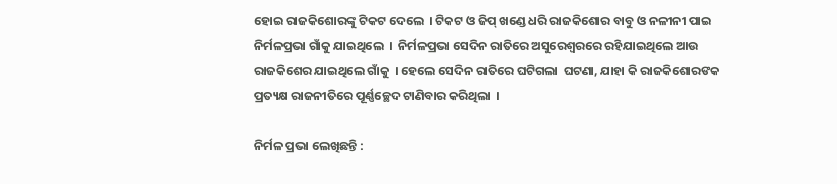ହୋଇ ରାଜକିଶୋରଙ୍କୁ ଟିକଟ ଦେଲେ  । ଟିକଟ ଓ ଜିପ୍ ଖଣ୍ଡେ ଧରି ରାଜକିଶୋର ବାବୁ ଓ ନଳୀନୀ ପାଇ ନିର୍ମଳପ୍ରଭା ଗାଁକୁ ଯାଇଥିଲେ  ।  ନିର୍ମଳପ୍ରଭା ସେଦିନ ରାତିରେ ଅସୁରେଶ୍ୱରରେ ରହିଯାଇଥିଲେ ଆଉ ରାଜକିଶେର ଯାଇଥିଲେ ଗାଁକୁ  । ହେଲେ ସେଦିନ ରାତିରେ ଘଟିଗଲା  ଘଟଣା, ଯାହା କି ରାଜକିଶୋରଙକ ପ୍ରତ୍ୟକ୍ଷ ରାଜନୀତିରେ ପୂର୍ଣ୍ଣଚ୍ଛେଦ ଟାଣିବାର କରିଥିଲା  ।

ନିର୍ମଳ ପ୍ରଭା ଲେଖିଛନ୍ତି :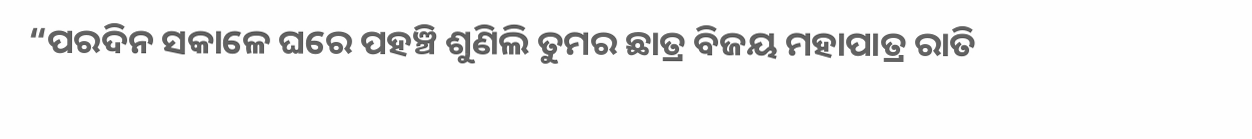“ପରଦିନ ସକାଳେ ଘରେ ପହଞ୍ଚି ଶୁଣିଲି ତୁମର ଛାତ୍ର ବିଜୟ ମହାପାତ୍ର ରାତି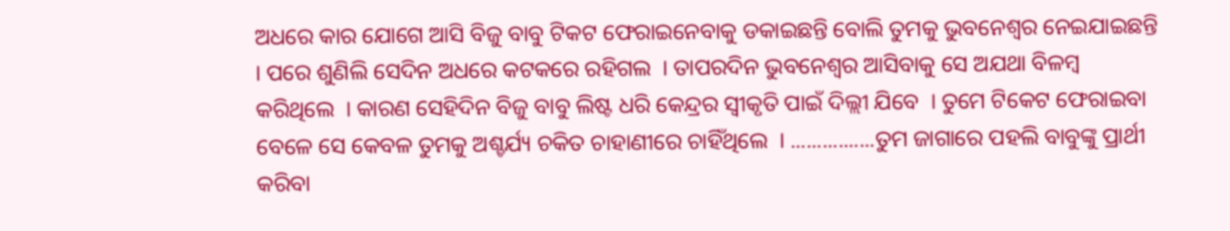ଅଧରେ କାର ଯୋଗେ ଆସି ବିଜୁ ବାବୁ ଟିକଟ ଫେରାଇନେବାକୁ ଡକାଇଛନ୍ତି ବୋଲି ତୁମକୁ ଭୁବନେଶ୍ୱର ନେଇଯାଇଛନ୍ତି  । ପରେ ଶୁଣିଲି ସେଦିନ ଅଧରେ କଟକରେ ରହିଗଲ  । ତାପରଦିନ ଭୁବନେଶ୍ୱର ଆସିବାକୁ ସେ ଅଯଥା ବିଳମ୍ବ କରିଥିଲେ  । କାରଣ ସେହିଦିନ ବିଜୁ ବାବୁ ଲିଷ୍ଟ ଧରି କେନ୍ଦ୍ରର ସ୍ୱୀକୃତି ପାଇଁ ଦିଲ୍ଲୀ ଯିବେ  । ତୁମେ ଟିକେଟ ଫେରାଇବା ବେଳେ ସେ କେବଳ ତୁମକୁ ଅଶ୍ଚର୍ଯ୍ୟ ଚକିତ ଚାହାଣୀରେ ଚାହିଁଥିଲେ  । ................ତୁମ ଜାଗାରେ ପହଲି ବାବୁଙ୍କୁ ପ୍ରାର୍ଥୀ କରିବା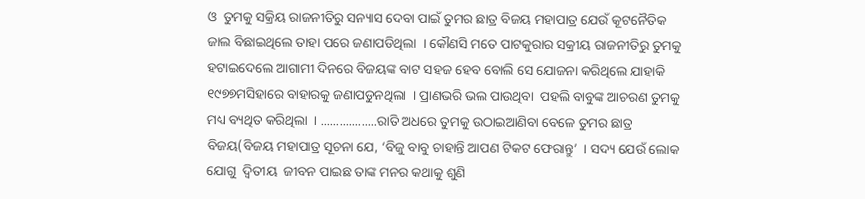ଓ  ତୁମକୁ ସକ୍ରିୟ ରାଜନୀତିରୁ ସନ୍ୟାସ ଦେବା ପାଇଁ ତୁମର ଛାତ୍ର ବିଜୟ ମହାପାତ୍ର ଯେଉଁ କୂଟନୈତିକ ଜାଲ ବିଛାଇଥିଲେ ତାହା ପରେ ଜଣାପଡିଥିଲା  । କୌଣସି ମତେ ପାଟକୁରାର ସକ୍ରୀୟ ରାଜନୀତିରୁ ତୁମକୁ ହଟାଇଦେଲେ ଆଗାମୀ ଦିନରେ ବିଜୟଙ୍କ ବାଟ ସହଜ ହେବ ବୋଲି ସେ ଯୋଜନା କରିଥିଲେ ଯାହାକି ୧୯୭୭ମସିହାରେ ବାହାରକୁ ଜଣାପଡୁନଥିଲା  । ପ୍ରାଣଭରି ଭଲ ପାଉଥିବା  ପହଲି ବାବୁଙ୍କ ଆଚରଣ ତୁମକୁ ମଧ୍ୟ ବ୍ୟଥିତ କରିଥିଲା  । ..................ରାତି ଅଧରେ ତୁମକୁ ଉଠାଇଆଣିବା ବେଳେ ତୁମର ଛାତ୍ର ବିଜୟ(ବିଜୟ ମହାପାତ୍ର ସୂଚନା ଯେ, ‘ବିଜୁ ବାବୁ ଚାହାନ୍ତି ଆପଣ ଟିକଟ ଫେରାନ୍ତୁ’  । ସଦ୍ୟ ଯେଉଁ ଲୋକ ଯୋଗୁ  ଦ୍ଵିତୀୟ  ଜୀବନ ପାଇଛ ତାଙ୍କ ମନର କଥାକୁ ଶୁଣି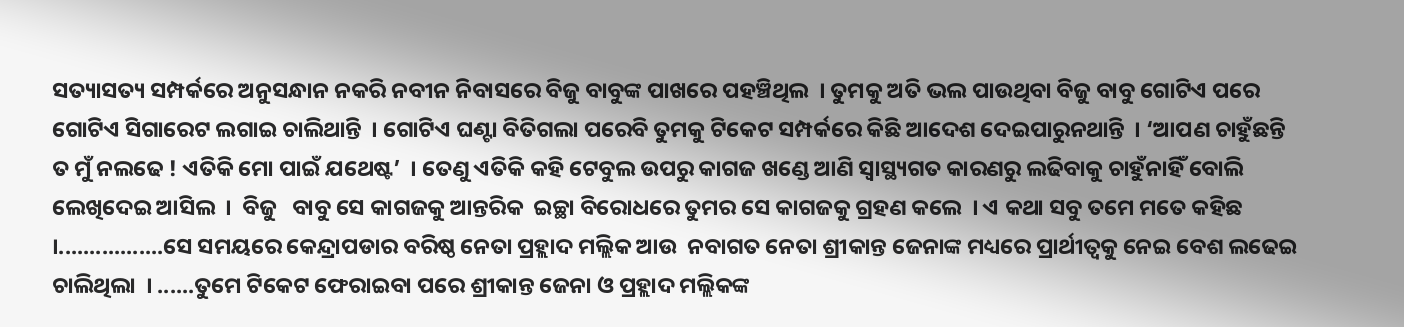ସତ୍ୟାସତ୍ୟ ସମ୍ପର୍କରେ ଅନୁସନ୍ଧାନ ନକରି ନବୀନ ନିବାସରେ ବିଜୁ ବାବୁଙ୍କ ପାଖରେ ପହଞ୍ଚିଥିଲ  । ତୁମକୁ ଅତି ଭଲ ପାଉଥିବା ବିଜୁ ବାବୁ ଗୋଟିଏ ପରେ ଗୋଟିଏ ସିଗାରେଟ ଲଗାଇ ଚାଲିଥାନ୍ତି  । ଗୋଟିଏ ଘଣ୍ଟା ବିତିଗଲା ପରେବି ତୁମକୁ ଟିକେଟ ସମ୍ପର୍କରେ କିଛି ଆଦେଶ ଦେଇପାରୁନଥାନ୍ତି  । ‘ଆପଣ ଚାହୁଁଛନ୍ତି ତ ମୁଁ ନଲଢେ ! ଏତିକି ମୋ ପାଇଁ ଯଥେଷ୍ଟ’  । ତେଣୁ ଏତିକି କହି ଟେବୁଲ ଉପରୁ କାଗଜ ଖଣ୍ଡେ ଆଣି ସ୍ୱାସ୍ଥ୍ୟଗତ କାରଣରୁ ଲଢିବାକୁ ଚାହୁଁନାହିଁ ବୋଲି ଲେଖିଦେଇ ଆସିଲ  ।  ବିଜୁ   ବାବୁ ସେ କାଗଜକୁ ଆନ୍ତରିକ  ଇଚ୍ଛା ବିରୋଧରେ ତୁମର ସେ କାଗଜକୁ ଗ୍ରହଣ କଲେ  । ଏ କଥା ସବୁ ତମେ ମତେ କହିଛ  ।.................ସେ ସମୟରେ କେନ୍ଦ୍ରାପଡାର ବରିଷ୍ଠ ନେତା ପ୍ରହ୍ଲାଦ ମଲ୍ଲିକ ଆଉ  ନବାଗତ ନେତା ଶ୍ରୀକାନ୍ତ ଜେନାଙ୍କ ମଧ୍ୟରେ ପ୍ରାର୍ଥୀତ୍ୱକୁ ନେଇ ବେଶ ଲଢେଇ ଚାଲିଥିଲା  । ......ତୁମେ ଟିକେଟ ଫେରାଇବା ପରେ ଶ୍ରୀକାନ୍ତ ଜେନା ଓ ପ୍ରହ୍ଲାଦ ମଲ୍ଲିକଙ୍କ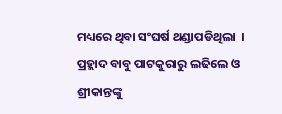ମଧ୍ୟରେ ଥିବା ସଂଘର୍ଷ ଥଣ୍ଡାପଡିଥିଲା  । ପ୍ରହ୍ଲାଦ ବାବୁ ପାଟକୁରାରୁ ଲଢିଲେ ଓ ଶ୍ରୀକାନ୍ତଙ୍କୁ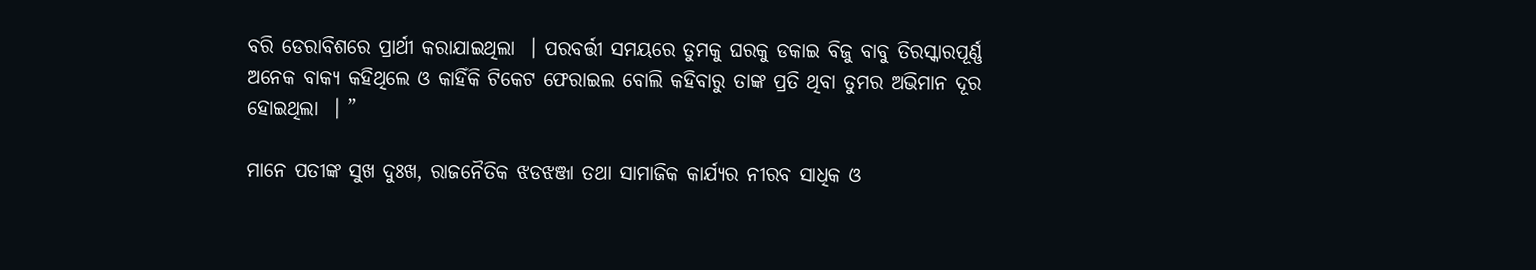ବରି ଡେରାବିଶରେ ପ୍ରାର୍ଥୀ କରାଯାଇଥିଲା  । ପରବର୍ତ୍ତୀ ସମୟରେ ତୁମକୁ ଘରକୁ ଡକାଇ ବିଜୁ ବାବୁ ତିରସ୍କାରପୂର୍ଣ୍ଣ ଅନେକ ବାକ୍ୟ କହିଥିଲେ ଓ କାହିଁକି ଟିକେଟ ଫେରାଇଲ ବୋଲି କହିବାରୁ ତାଙ୍କ ପ୍ରତି ଥିବା ତୁମର ଅଭିମାନ ଦୂର ହୋଇଥିଲା  । ”

ମାନେ ପତୀଙ୍କ ସୁଖ ଦୁଃଖ, ରାଜନୈତିକ ଝଡଝଞ୍ଜା ତଥା ସାମାଜିକ କାର୍ଯ୍ୟର ନୀରବ ସାଧିକ ଓ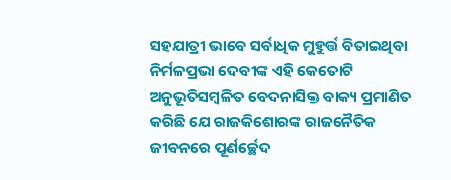ସହଯାତ୍ରୀ ଭାବେ ସର୍ବାଧିକ ମୁହୁର୍ତ୍ତ ବିତାଇଥିବା ନିର୍ମଳପ୍ରଭା ଦେବୀଙ୍କ ଏହି କେତୋଟି ଅନୁଭୂତିସମ୍ବଳିତ ବେଦନାସିକ୍ତ ବାକ୍ୟ ପ୍ରମାଣିତ କରିଛି ଯେ ରାଜକିଶୋରଙ୍କ ରାଜନୈତିକ ଜୀବନରେ ପୂର୍ଣର୍ଚ୍ଛେଦ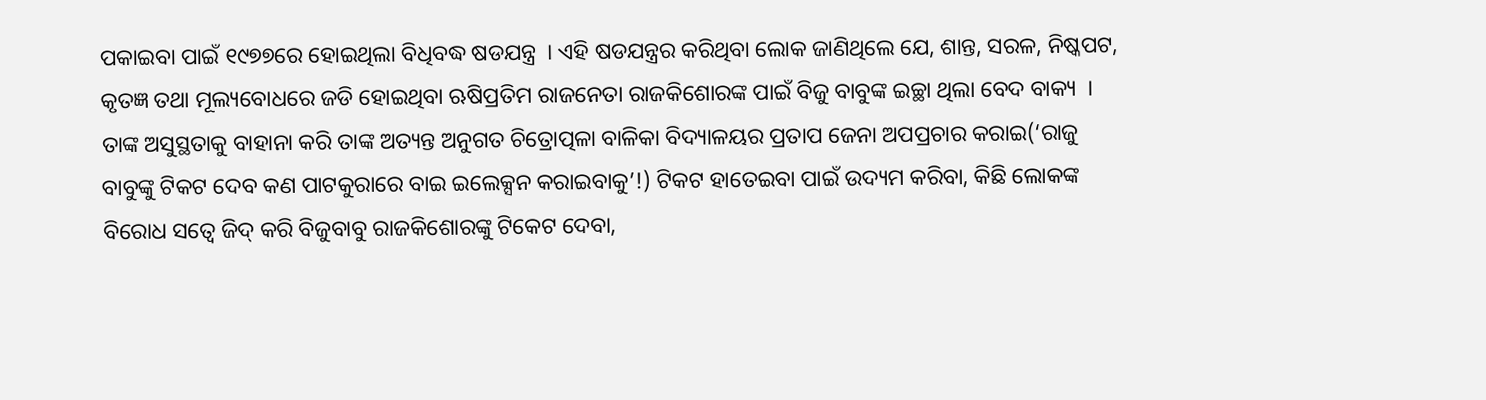ପକାଇବା ପାଇଁ ୧୯୭୭ରେ ହୋଇଥିଲା ବିଧିବଦ୍ଧ ଷଡଯନ୍ତ୍ର  । ଏହି ଷଡଯନ୍ତ୍ରର କରିଥିବା ଲୋକ ଜାଣିଥିଲେ ଯେ, ଶାନ୍ତ, ସରଳ, ନିଷ୍କପଟ, କୃତଜ୍ଞ ତଥା ମୂଲ୍ୟବୋଧରେ ଜଡି ହୋଇଥିବା ଋଷିପ୍ରତିମ ରାଜନେତା ରାଜକିଶୋରଙ୍କ ପାଇଁ ବିଜୁ ବାବୁଙ୍କ ଇଚ୍ଛା ଥିଲା ବେଦ ବାକ୍ୟ  । ତାଙ୍କ ଅସୁସ୍ଥତାକୁ ବାହାନା କରି ତାଙ୍କ ଅତ୍ୟନ୍ତ ଅନୁଗତ ଚିତ୍ରୋତ୍ପଳା ବାଳିକା ବିଦ୍ୟାଳୟର ପ୍ରତାପ ଜେନା ଅପପ୍ରଚାର କରାଇ(‘ରାଜୁ ବାବୁଙ୍କୁ ଟିକଟ ଦେବ କଣ ପାଟକୁରାରେ ବାଇ ଇଲେକ୍ସନ କରାଇବାକୁ’!) ଟିକଟ ହାତେଇବା ପାଇଁ ଉଦ୍ୟମ କରିବା, କିଛି ଲୋକଙ୍କ ବିରୋଧ ସତ୍ୱେ ଜିଦ୍ କରି ବିଜୁବାବୁ ରାଜକିଶୋରଙ୍କୁ ଟିକେଟ ଦେବା,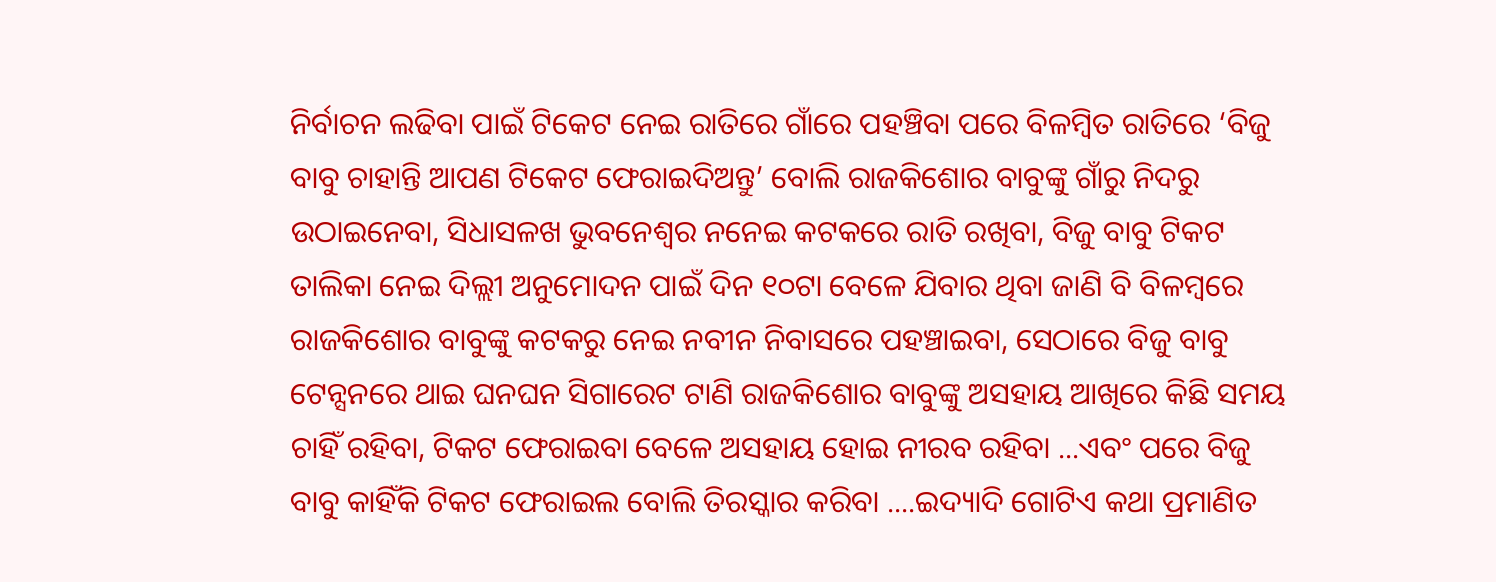ନିର୍ବାଚନ ଲଢିବା ପାଇଁ ଟିକେଟ ନେଇ ରାତିରେ ଗାଁରେ ପହଞ୍ଚିବା ପରେ ବିଳମ୍ବିତ ରାତିରେ ‘ବିଜୁ ବାବୁ ଚାହାନ୍ତି ଆପଣ ଟିକେଟ ଫେରାଇଦିଅନ୍ତୁ’ ବୋଲି ରାଜକିଶୋର ବାବୁଙ୍କୁ ଗାଁରୁ ନିଦରୁ ଉଠାଇନେବା, ସିଧାସଳଖ ଭୁବନେଶ୍ୱର ନନେଇ କଟକରେ ରାତି ରଖିବା, ବିଜୁ ବାବୁ ଟିକଟ ତାଲିକା ନେଇ ଦିଲ୍ଲୀ ଅନୁମୋଦନ ପାଇଁ ଦିନ ୧୦ଟା ବେଳେ ଯିବାର ଥିବା ଜାଣି ବି ବିଳମ୍ବରେ ରାଜକିଶୋର ବାବୁଙ୍କୁ କଟକରୁ ନେଇ ନବୀନ ନିବାସରେ ପହଞ୍ଚାଇବା, ସେଠାରେ ବିଜୁ ବାବୁ ଟେନ୍ସନରେ ଥାଇ ଘନଘନ ସିଗାରେଟ ଟାଣି ରାଜକିଶୋର ବାବୁଙ୍କୁ ଅସହାୟ ଆଖିରେ କିଛି ସମୟ ଚାହିଁ ରହିବା, ଟିକଟ ଫେରାଇବା ବେଳେ ଅସହାୟ ହୋଇ ନୀରବ ରହିବା ...ଏବଂ ପରେ ବିଜୁ ବାବୁ କାହିଁକି ଟିକଟ ଫେରାଇଲ ବୋଲି ତିରସ୍କାର କରିବା ....ଇଦ୍ୟାଦି ଗୋଟିଏ କଥା ପ୍ରମାଣିତ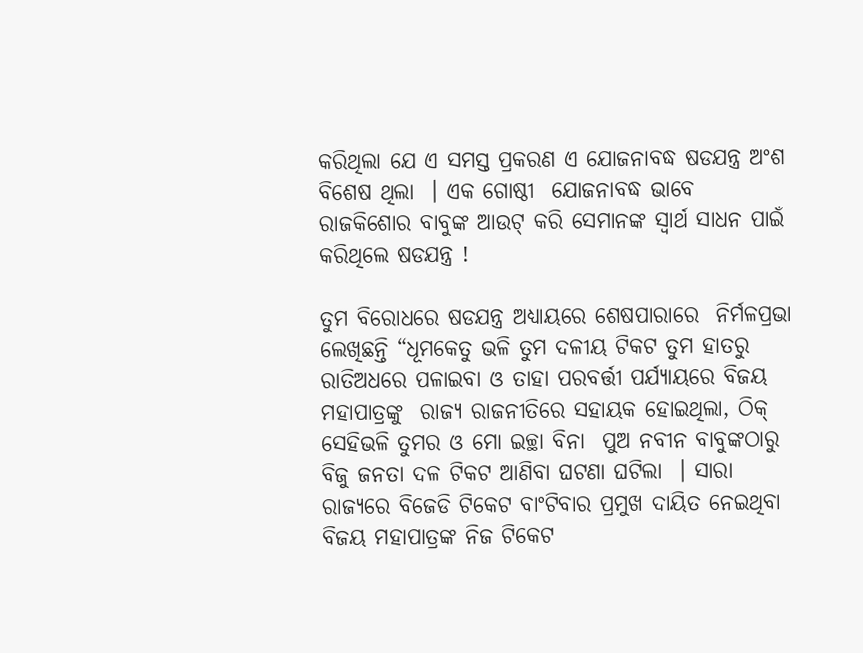କରିଥିଲା ଯେ ଏ ସମସ୍ତ ପ୍ରକରଣ ଏ ଯୋଜନାବଦ୍ଧ ଷଡଯନ୍ତ୍ର ଅଂଶ ବିଶେଷ ଥିଲା  । ଏକ ଗୋଷ୍ଠୀ  ଯୋଜନାବଦ୍ଧ ଭାବେ ରାଜକିଶୋର ବାବୁଙ୍କ ଆଉଟ୍ କରି ସେମାନଙ୍କ ସ୍ୱାର୍ଥ ସାଧନ ପାଇଁ କରିଥିଲେ ଷଡଯନ୍ତ୍ର !

ତୁମ ବିରୋଧରେ ଷଡଯନ୍ତ୍ର ଅଧ୍ୟାୟରେ ଶେଷପାରାରେ  ନିର୍ମଳପ୍ରଭା ଲେଖିଛନ୍ତି “ଧୂମକେତୁ ଭଳି ତୁମ ଦଳୀୟ ଟିକଟ ତୁମ ହାତରୁ ରାତିଅଧରେ ପଳାଇବା ଓ ତାହା ପରବର୍ତ୍ତୀ ପର୍ଯ୍ୟାୟରେ ବିଜୟ ମହାପାତ୍ରଙ୍କୁ  ରାଜ୍ୟ ରାଜନୀତିରେ ସହାୟକ ହୋଇଥିଲା, ଠିକ୍ ସେହିଭଳି ତୁମର ଓ ମୋ ଇଚ୍ଛା ବିନା  ପୁଅ ନବୀନ ବାବୁଙ୍କଠାରୁ ବିଜୁ ଜନତା ଦଳ ଟିକଟ ଆଣିବା ଘଟଣା ଘଟିଲା  । ସାରା ରାଜ୍ୟରେ ବିଜେଡି ଟିକେଟ ବାଂଟିବାର ପ୍ରମୁଖ ଦାୟିତ ନେଇଥିବା ବିଜୟ ମହାପାତ୍ରଙ୍କ ନିଜ ଟିକେଟ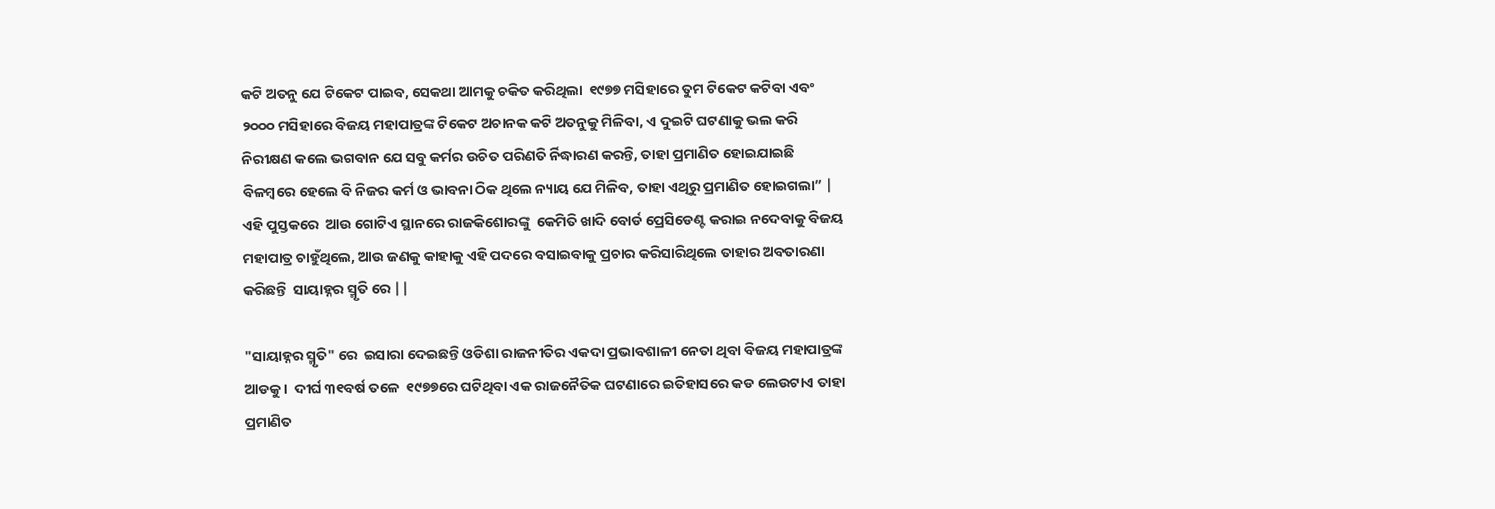କଟି ଅତନୁ ଯେ ଟିକେଟ ପାଇବ, ସେକଥା ଆମକୁ ଚକିତ କରିଥିଲା  ୧୯୭୭ ମସିହାରେ ତୁମ ଟିକେଟ କଟିବା ଏବଂ ୨୦୦୦ ମସିହାରେ ବିଜୟ ମହାପାତ୍ରଙ୍କ ଟିକେଟ ଅଚାନକ କଟି ଅତନୁକୁ ମିଳିବା, ଏ ଦୁଇଟି ଘଟଣାକୁ ଭଲ କରି ନିରୀକ୍ଷଣ କଲେ ଭଗବାନ ଯେ ସବୁ କର୍ମର ଉଚିତ ପରିଣତି ର୍ନିଦ୍ଧାରଣ କରନ୍ତି, ତାହା ପ୍ରମାଣିତ ହୋଇଯାଇଛି  ବିଳମ୍ବରେ ହେଲେ ବି ନିଜର କର୍ମ ଓ ଭାବନା ଠିକ ଥିଲେ ନ୍ୟାୟ ଯେ ମିଳିବ, ତାହା ଏଥିରୁ ପ୍ରମାଣିତ ହୋଇଗଲା” | ଏହି ପୁସ୍ତକରେ  ଆଉ ଗୋଟିଏ ସ୍ଥାନରେ ରାଜକିଶୋରଙ୍କୁ  କେମିତି ଖାଦି ବୋର୍ଡ ପ୍ରେସିଡେଣ୍ଟ କରାଇ ନଦେବାକୁ ବିଜୟ ମହାପାତ୍ର ଚାହୁଁଥିଲେ, ଆଉ ଜଣକୁ କାହାକୁ ଏହି ପଦରେ ବସାଇବାକୁ ପ୍ରଚାର କରିସାରିଥିଲେ ତାହାର ଅବତାରଣା କରିଛନ୍ତି  ସାୟାହ୍ନର ସ୍ମୃତି ରେ ||

"ସାୟାହ୍ନର ସ୍ମୃତି" ରେ  ଇସାରା ଦେଇଛନ୍ତି ଓଡିଶା ରାଜନୀତିର ଏକଦା ପ୍ରଭାବଶାଳୀ ନେତା ଥିବା ବିଜୟ ମହାପାତ୍ରଙ୍କ ଆଡକୁ ।  ଦୀର୍ଘ ୩୧ବର୍ଷ ତଳେ  ୧୯୭୭ରେ ଘଟିଥିବା ଏକ ରାଜନୈତିକ ଘଟଣାରେ ଇତିହାସରେ କଡ ଲେଉଟାଏ ତାହା ପ୍ରମାଣିତ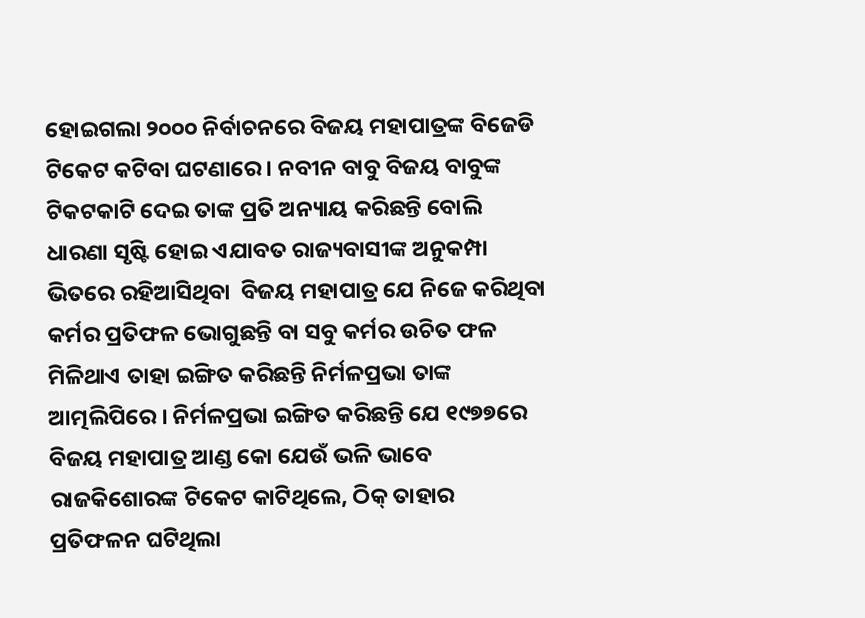ହୋଇଗଲା ୨୦୦୦ ନିର୍ବାଚନରେ ବିଜୟ ମହାପାତ୍ରଙ୍କ ବିଜେଡି ଟିକେଟ କଟିବା ଘଟଣାରେ । ନବୀନ ବାବୁ ବିଜୟ ବାବୁଙ୍କ ଟିକଟକାଟି ଦେଇ ତାଙ୍କ ପ୍ରତି ଅନ୍ୟାୟ କରିଛନ୍ତି ବୋଲି ଧାରଣା ସୃଷ୍ଟି ହୋଇ ଏଯାବତ ରାଜ୍ୟବାସୀଙ୍କ ଅନୁକମ୍ପା ଭିତରେ ରହିଆସିଥିବା  ବିଜୟ ମହାପାତ୍ର ଯେ ନିଜେ କରିଥିବା କର୍ମର ପ୍ରତିଫଳ ଭୋଗୁଛନ୍ତି ବା ସବୁ କର୍ମର ଉଚିତ ଫଳ ମିଳିଥାଏ ତାହା ଇଙ୍ଗିତ କରିଛନ୍ତି ନିର୍ମଳପ୍ରଭା ତାଙ୍କ ଆତ୍ମଲିପିରେ । ନିର୍ମଳପ୍ରଭା ଇଙ୍ଗିତ କରିଛନ୍ତି ଯେ ୧୯୭୭ରେ ବିଜୟ ମହାପାତ୍ର ଆଣ୍ଡ କୋ ଯେଉଁ ଭଳି ଭାବେ ରାଜକିଶୋରଙ୍କ ଟିକେଟ କାଟିଥିଲେ, ଠିକ୍ ତାହାର ପ୍ରତିଫଳନ ଘଟିଥିଲା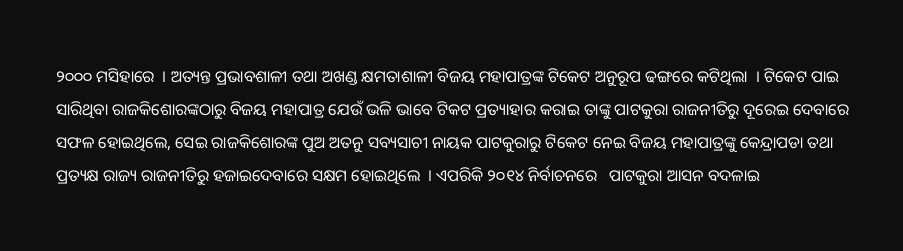୨୦୦୦ ମସିହାରେ  । ଅତ୍ୟନ୍ତ ପ୍ରଭାବଶାଳୀ ତଥା ଅଖଣ୍ଡ କ୍ଷମତାଶାଳୀ ବିଜୟ ମହାପାତ୍ରଙ୍କ ଟିକେଟ ଅନୁରୂପ ଢଙ୍ଗରେ କଟିଥିଲା  । ଟିକେଟ ପାଇ ସାରିଥିବା ରାଜକିଶୋରଙ୍କଠାରୁ ବିଜୟ ମହାପାତ୍ର ଯେଉଁ ଭଳି ଭାବେ ଟିକଟ ପ୍ରତ୍ୟାହାର କରାଇ ତାଙ୍କୁ ପାଟକୁରା ରାଜନୀତିରୁ ଦୂରେଇ ଦେବାରେ ସଫଳ ହୋଇଥିଲେ, ସେଇ ରାଜକିଶୋରଙ୍କ ପୁଅ ଅତନୁ ସବ୍ୟସାଚୀ ନାୟକ ପାଟକୁରାରୁ ଟିକେଟ ନେଇ ବିଜୟ ମହାପାତ୍ରଙ୍କୁ କେନ୍ଦ୍ରାପଡା ତଥା ପ୍ରତ୍ୟକ୍ଷ ରାଜ୍ୟ ରାଜନୀତିରୁ ହଜାଇଦେବାରେ ସକ୍ଷମ ହୋଇଥିଲେ  । ଏପରିକି ୨୦୧୪ ନିର୍ବାଚନରେ   ପାଟକୁରା ଆସନ ବଦଳାଇ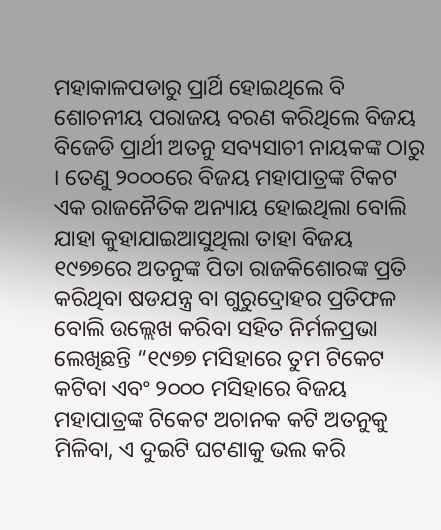ମହାକାଳପଡାରୁ ପ୍ରାର୍ଥି ହୋଇଥିଲେ ବି ଶୋଚନୀୟ ପରାଜୟ ବରଣ କରିଥିଲେ ବିଜୟ ବିଜେଡି ପ୍ରାର୍ଥୀ ଅତନୁ ସବ୍ୟସାଚୀ ନାୟକଙ୍କ ଠାରୁ । ତେଣୁ ୨୦୦୦ରେ ବିଜୟ ମହାପାତ୍ରଙ୍କ ଟିକଟ ଏକ ରାଜନୈତିକ ଅନ୍ୟାୟ ହୋଇଥିଲା ବୋଲି ଯାହା କୁହାଯାଇଆସୁଥିଲା ତାହା ବିଜୟ ୧୯୭୭ରେ ଅତନୁଙ୍କ ପିତା ରାଜକିଶୋରଙ୍କ ପ୍ରତି କରିଥିବା ଷଡଯନ୍ତ୍ର ବା ଗୁରୁଦ୍ରୋହର ପ୍ରତିଫଳ ବୋଲି ଉଲ୍ଲେଖ କରିବା ସହିତ ନିର୍ମଳପ୍ରଭା ଲେଖିଛନ୍ତି “୧୯୭୭ ମସିହାରେ ତୁମ ଟିକେଟ କଟିବା ଏବଂ ୨୦୦୦ ମସିହାରେ ବିଜୟ ମହାପାତ୍ରଙ୍କ ଟିକେଟ ଅଚାନକ କଟି ଅତନୁକୁ ମିଳିବା, ଏ ଦୁଇଟି ଘଟଣାକୁ ଭଲ କରି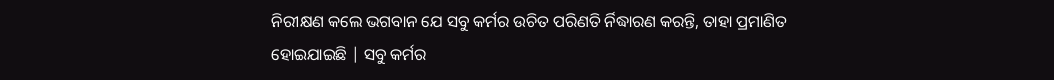ନିରୀକ୍ଷଣ କଲେ ଭଗବାନ ଯେ ସବୁ କର୍ମର ଉଚିତ ପରିଣତି ର୍ନିଦ୍ଧାରଣ କରନ୍ତି, ତାହା ପ୍ରମାଣିତ ହୋଇଯାଇଛି | ସବୁ କର୍ମର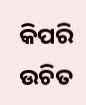କିପରି ଉଚିତ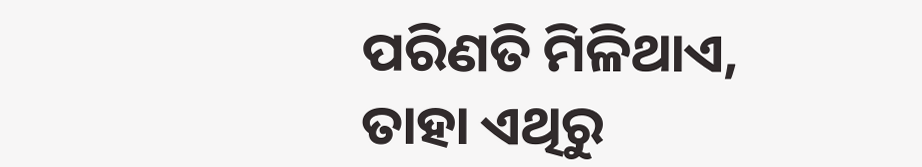ପରିଣତି ମିଳିଥାଏ, ତାହା ଏଥିରୁ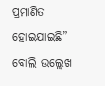ପ୍ରମାଣିତ ହୋଇଯାଇଛି” ବୋଲି ଉଲ୍ଲେଖ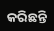କରିଛନ୍ତି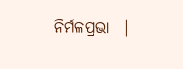ନିର୍ମଳପ୍ରଭା  |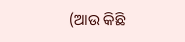(ଆଉ କିଛି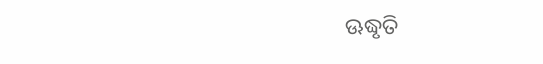ଊଦ୍ଧୃତି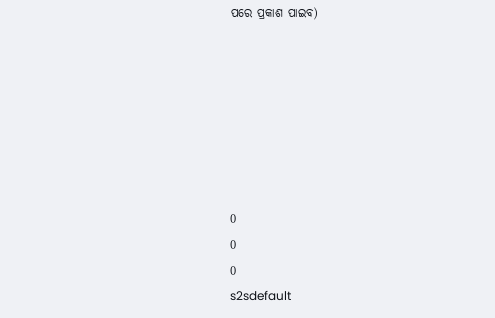ପରେ ପ୍ରକାଶ ପାଇବ)







0
0
0
s2sdefault